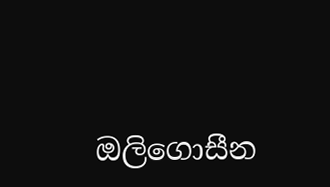ඔලිගොසීන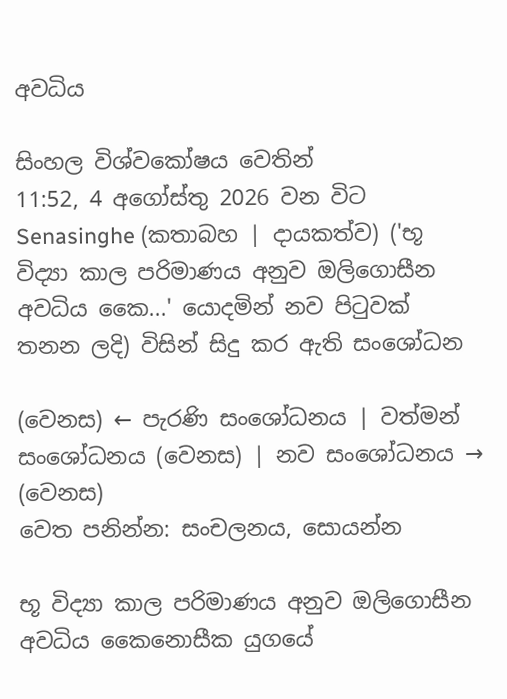අවධිය

සිංහල විශ්වකෝෂය වෙතින්
11:52, 4 අගෝස්තු 2026 වන විට Senasinghe (කතාබහ | දායකත්ව) ('භූ විද්‍යා කාල පරිමාණය අනුව ඔලිගොසීන අවධිය කෛ...' යොදමින් නව පිටුවක් තනන ලදි) විසින් සිදු කර ඇති සංශෝධන

(වෙනස) ← පැරණි සංශෝධනය | වත්මන් සංශෝධනය (වෙනස) | නව සංශෝධනය → (වෙනස)
වෙත පනින්න: සංචලනය, සොයන්න

භූ විද්‍යා කාල පරිමාණය අනුව ඔලිගොසීන අවධිය කෛනොසීක යුගයේ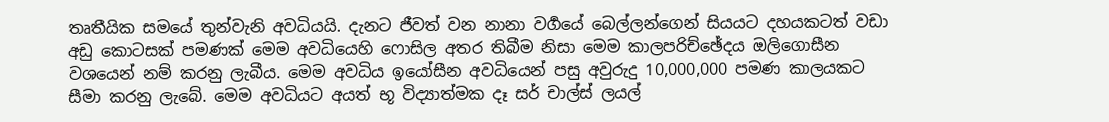තෘතීයික සමයේ තුන්වැනි අවධියයි. දැනට ජීවත් වන නානා වර්‍ගයේ බෙල්ලන්ගෙන් සියයට දහයකටත් වඩා අඩු කොටසක් පමණක් මෙම අවධියෙහි ෆොසිල අතර තිබීම නිසා මෙම කාලපරිච්ඡේදය ඔලිගොසීන වශයෙන් නම් කරනු ලැබීය. මෙම අවධිය ඉයෝසීන අවධියෙන් පසු අවුරුදු 10,000,000 පමණ කාලයකට සීමා කරනු ලැබේ. මෙම අවධියට අයත් භූ විද්‍යාත්මක දෑ සර් චාල්ස් ලයල්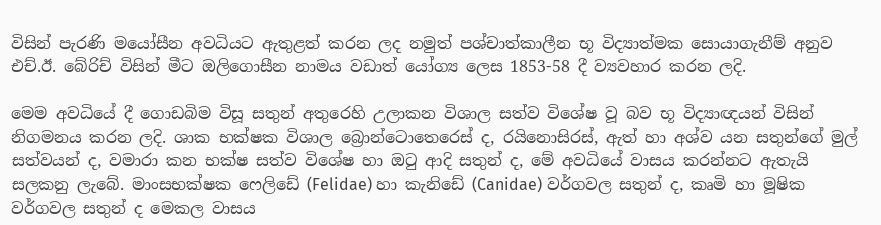විසින් පැරණි මයෝසීන අවධියට ඇතුළත් කරන ලද නමුත් පශ්චාත්කාලීන භූ විද්‍යාත්මක සොයාගැනීම් අනුව එච්.ඊ. බේරිච් විසින් මීට ඔලිගොසීන නාමය වඩාත් යෝග්‍ය ලෙස 1853-58 දී ව්‍යවහාර කරන ලදි.

මෙම අවධියේ දී ගොඩබිම විසූ සතුන් අතුරෙහි උලාකන විශාල සත්ව විශේෂ වූ බව භූ විද්‍යාඥයන් විසින් නිගමනය කරන ලදි. ශාක භක්ෂක විශාල බ්‍රොන්ටොතෙරෙස් ද, රයිනොසිරස්, ඇත් හා අශ්ව යන සතුන්ගේ මුල් සත්වයන් ද, වමාරා කන භක්ෂ සත්ව විශේෂ හා ඔටු ආදි සතුන් ද, මේ අවධියේ වාසය කරන්නට ඇතැයි සලකනු ලැබේ. මාංසභක්ෂක ෆෙලිඩේ (Felidae) හා කැනිඩේ (Canidae) වර්ගවල සතුන් ද, කෘමි හා මූෂික වර්ගවල සතුන් ද මෙකල වාසය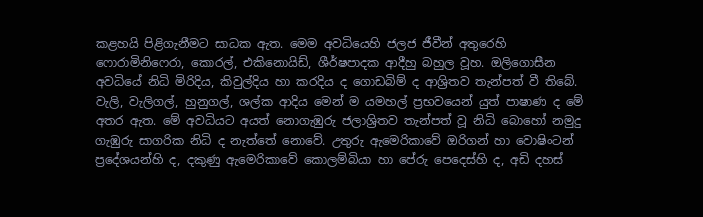කළහයි පිළිගැනීමට සාධක ඇත. මෙම අවධියෙහි ජලජ ජීවීන් අතුරෙහි ෆොරාමිනිෆෙරා, කොරල්, එකිනොයිඩ්, ශීර්ෂපාදක ආදීහු බහුල වූහ. ඔලිගොසීන අවධියේ නිධි මිරිදිය, කිවුල්දිය හා කරදිය ද ගොඩබිම් ද ආශ්‍රිතව තැන්පත් වී තිබේ. වැලි, වැලිගල්, හුනුගල්, ශල්ක ආදිය මෙන් ම යමහල් ප්‍රභවයෙන් යුත් පාෂාණ ද මේ අතර ඇත. මේ අවධියට අයත් නොගැඹුරු ජලාශ්‍රිතව තැන්පත් වූ නිධි බොහෝ නමුදු ගැඹුරු සාගරික නිධි ද නැත්තේ නොවේ. උතුරු ඇමෙරිකාවේ ඔරිගන් හා වොෂිංටන් ප්‍රදේශයන්හි ද, දකුණු ඇමෙරිකාවේ කොලම්බියා හා පේරු පෙදෙස්හි ද, අඩි දහස්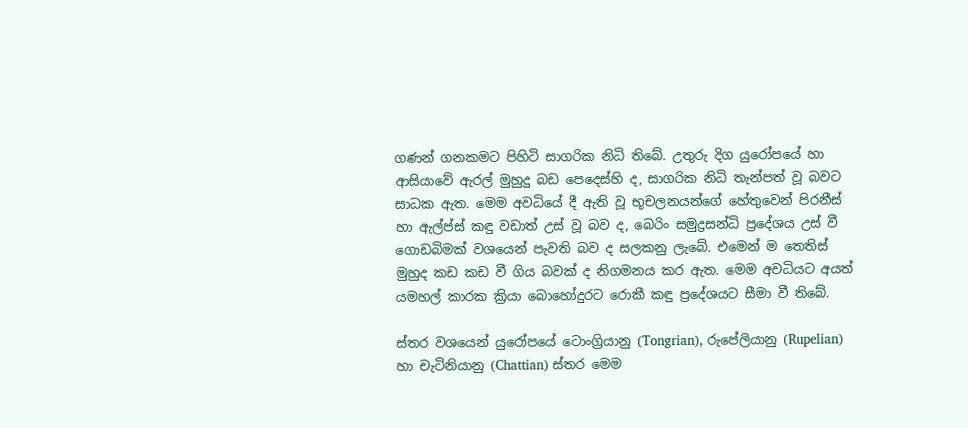ගණන් ගනකමට පිහිටි සාගරික නිධි තිබේ. උතුරු දිග යුරෝපයේ හා ආසියාවේ ඇරල් මුහුදු බඩ පෙදෙස්හි ද, සාගරික නිධි තැන්පත් වූ බවට සාධක ඇත. මෙම අවධියේ දී ඇති වූ භූචලනයන්ගේ හේතුවෙන් පිරනීස් හා ඇල්ප්ස් කඳු වඩාත් උස් වූ බව ද, බෙරිං සමුද්‍රසන්ධි ප්‍රදේශය උස් වී ගොඩබිමක් වශයෙන් පැවති බව ද සලකනු ලැබේ. එමෙන් ම තෙතිස් මුහුද කඩ කඩ වී ගිය බවක් ද නිගමනය කර ඇත. මෙම අවධියට අයත් යමහල් කාරක ක්‍රියා බොහෝදුරට රොකී කඳු ප්‍රදේශයට සීමා වී තිබේ.

ස්තර වශයෙන් යුරෝපයේ ටොංග්‍රියානු (Tongrian), රුපේලියානු (Rupelian) හා චැටිනියානු (Chattian) ස්තර මෙම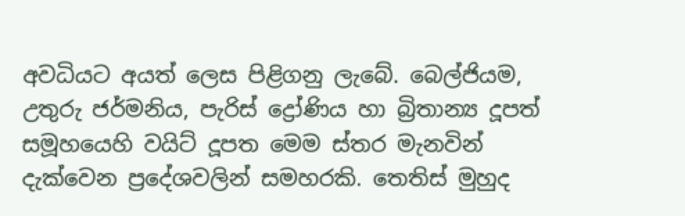අවධියට අයත් ලෙස පිළිගනු ලැබේ. බෙල්ජියම, උතුරු ජර්මනිය, පැරිස් ද්‍රෝණිය හා බ්‍රිතාන්‍ය දූපත් සමූහයෙහි වයිට් දූපත මෙම ස්තර මැනවින් දැක්වෙන ප්‍රදේශවලින් සමහරකි. තෙතිස් මුහුද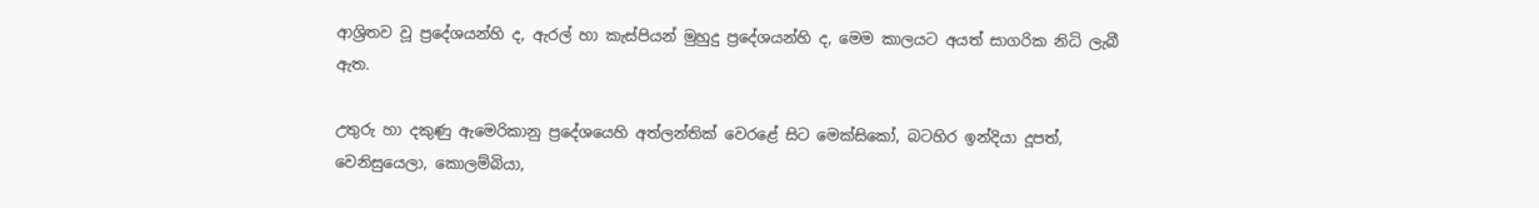ආශ්‍රිතව වූ ප්‍රදේශයන්හි ද, ඇරල් හා කැස්පියන් මුහුදු ප්‍රදේශයන්හි ද, මෙම කාලයට අයත් සාගරික නිධි ලැබී ඇත.

උතුරු හා දකුණු ඇමෙරිකානු ප්‍රදේශයෙහි අත්ලන්තික් වෙරළේ සිට මෙක්සිකෝ, බටහිර ඉන්දියා දූපත්, වෙනිසුයෙලා, කොලම්බියා,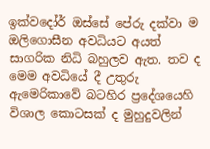ඉක්වදෝර් ඔස්සේ පේරු දක්වා ම ඔලිගොසීන අවධියට අයත් සාගරික නිධි බහුලව ඇත. තව ද මෙම අවධියේ දී උතුරු ඇමෙරිකාවේ බටහිර ප්‍රදේශයෙහි විශාල කොටසක් ද මුහුදුවලින්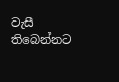වැසී තිබෙන්නට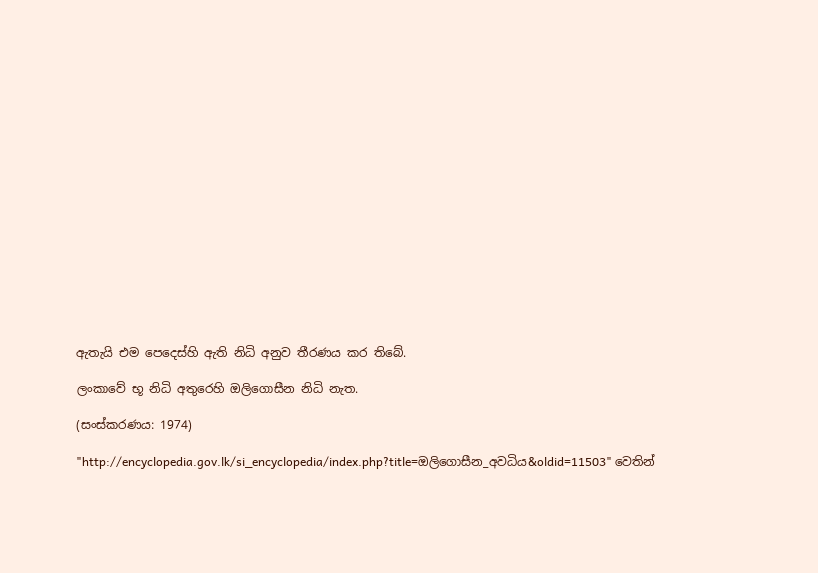ඇතැයි එම පෙදෙස්හි ඇති නිධි අනුව තීරණය කර තිබේ.

ලංකාවේ භූ නිධි අතුරෙහි ඔලිගොසීන නිධි නැත.

(සංස්කරණය: 1974)

"http://encyclopedia.gov.lk/si_encyclopedia/index.php?title=ඔලිගොසීන_අවධිය&oldid=11503" වෙතින්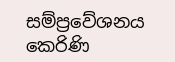සම්ප්‍රවේශනය කෙරිණි